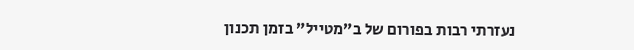נעזרתי רבות בפורום של ב”מטייל” בזמן תכנון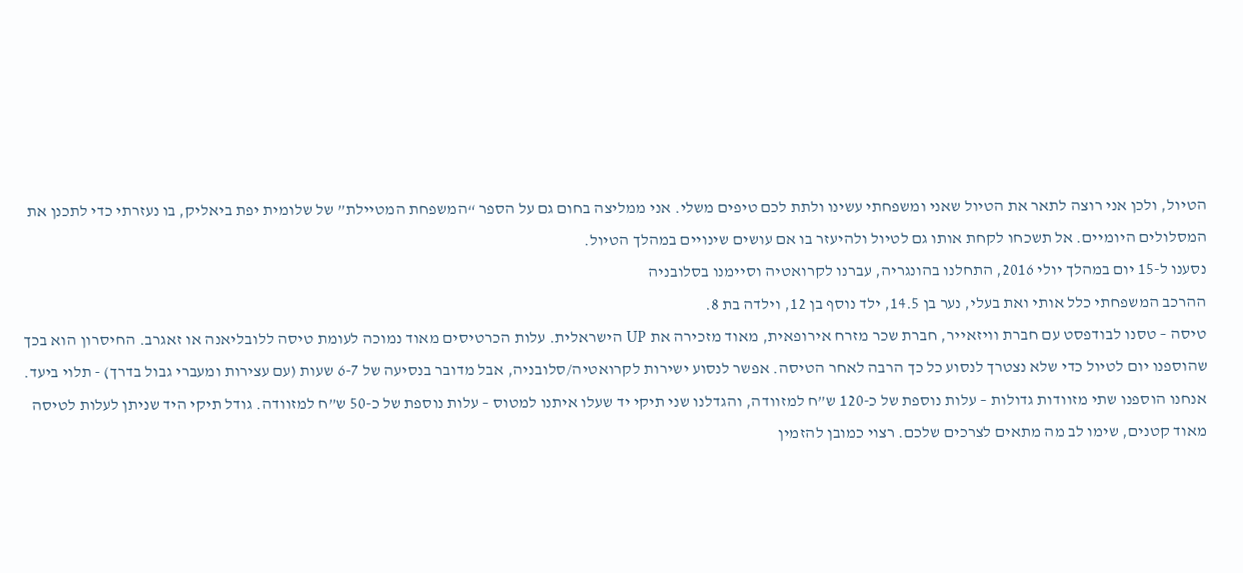הטיול, ולכן אני רוצה לתאר את הטיול שאני ומשפחתי עשינו ולתת לכם טיפים משלי. אני ממליצה בחום גם על הספר “המשפחת המטיילת” של שלומית יפת ביאליק, בו נעזרתי כדי לתכנן את המסלולים היומיים. אל תשכחו לקחת אותו גם לטיול ולהיעזר בו אם עושים שינויים במהלך הטיול.
נסענו ל-15 יום במהלך יולי 2016, התחלנו בהונגריה, עברנו לקרואטיה וסיימנו בסלובניה
ההרכב המשפחתי כלל אותי ואת בעלי, נער בן 14.5, ילד נוסף בן 12, וילדה בת 8.
טיסה – טסנו לבודפסט עם חברת וויזאייר, חברת שכר מזרח אירופאית, מאוד מזכירה את UP הישראלית. עלות הכרטיסים מאוד נמוכה לעומת טיסה ללובליאנה או זאגרב. החיסרון הוא בכך שהוספנו יום לטיול כדי שלא נצטרך לנסוע כל כך הרבה לאחר הטיסה. אפשר לנסוע ישירות לקרואטיה/סלובניה, אבל מדובר בנסיעה של 6-7 שעות (עם עצירות ומעברי גבול בדרך) - תלוי ביעד.
אנחנו הוספנו שתי מזוודות גדולות – עלות נוספת של כ-120 ש”ח למזוודה, והגדלנו שני תיקי יד שעלו איתנו למטוס – עלות נוספת של כ-50 ש”ח למזוודה. גודל תיקי היד שניתן לעלות לטיסה מאוד קטנים, שימו לב מה מתאים לצרכים שלכם. רצוי כמובן להזמין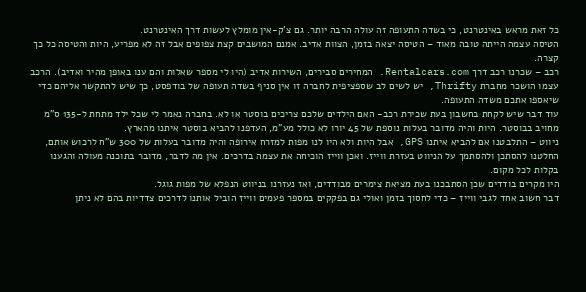כל זאת מראש באינטרנט, כי בשדה התעופה זה עולה הרבה יותר. גם צ'ק-אין מומלץ לעשות דרך האינטרנט.
הטיסה עצמה הייתה טובה מאוד – הטיסה יצאה בזמן, הצוות אדיב. אמנם המושבים קצת צפופים אבל זה לא מפריע, היות והטיסה כל כך קצרה.
רכב – שכרנו רכב דרך Rentalcars.com. המחירים סבירים, השירות אדיב (היו לי מספר שאלות והם ענו באופן מהיר ואדיב). הרכב עצמו הושכר מחברת Thrifty, יש לשים לב שספציפית לחברה זו אין סניף בשדה תעופה של בודפסט, כך שיש להתקשר אליהם כדי שיאספו אתכם משדה התעופה.
עוד דבר שיש לקחת בחשבון בעת שכירת רכב- האם הילדים שלכם צריכים בוסטר או לא. בחברה נאמר לי שכל ילד מתחת ל-135 ס”מ מחויב בבוסטר. היות והיה מדובר בעלות נוספת של 45 יורו לא כולל מע”מ, העדפנו להביא בוסטר איתנו מהארץ.
ניווט – התלבטנו אם להביא איתנו GPS, אבל היות ולא היו לנו מפות למזרח אירופה והיה מדובר בעלות של 300 ש”ח לרכוש אותם, החלטנו להסתכן ולהסתמך על הניווט בעזרת ווייז. ואכן ווייז הוכיחה את עצמה בדרכים. אין מה לדבר, מדובר בתוכנה מעולה והגענו בקלות לכל מקום.
היו מקרים בודדים שכן הסתבכנו בעת מציאת צימרים מבודדים, ואז נעזרנו בניווט הנפלא של מפות גוגל.
דבר חשוב אחד לגבי ווייז – כדי לחסוך בזמן ואולי גם בפקקים במספר פעמים ווייז הוביל אותנו לדרכים צדדיות בהם לא ניתן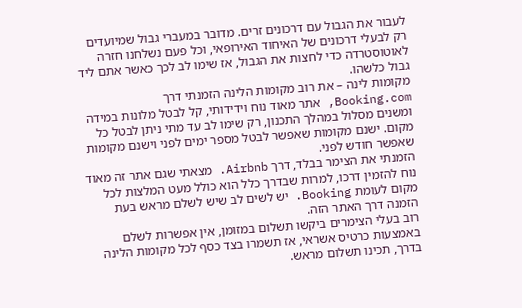לעבור את הגבול עם דרכונים זרים. מדובר במעברי גבול שמיועדים רק לבעלי דרכונים של האיחוד האירופאי, וכל פעם נשלחנו חזרה לאוטוסטרדה כדי לחצות את הגבול, אז שימו לב לכך כאשר אתם ליד גבול כלשהו.
מקומות לינה – את רוב מקומות הלינה הזמנתי דרך Booking.com, אתר מאוד נוח וידידותי, קל לבטל מלונות במידה ומשנים מסלול במהלך התכנון, רק שימו לב עד מתי ניתן לבטל כל מקום. ישנם מקומות שאפשר לבטל מספר ימים לפני וישנם מקומות שאפשר חודש לפני.
הזמנתי את הצימר בבלד, דרך Airbnb. מצאתי שגם אתר זה מאוד נוח להזמין דרכו, למרות שבדרך כלל הוא כולל מעט המלצות לכל מקום לעומת Booking. יש לשים לב שיש לשלם מראש בעת הזמנה דרך האתר הזה.
רוב בעלי הצימרים ביקשו תשלום במזומן, אין אפשרות לשלם באמצעות כרטיס אשראי, אז תשמרו בצד כסף לכל מקומות הלינה בדרך, תכינו תשלום מראש.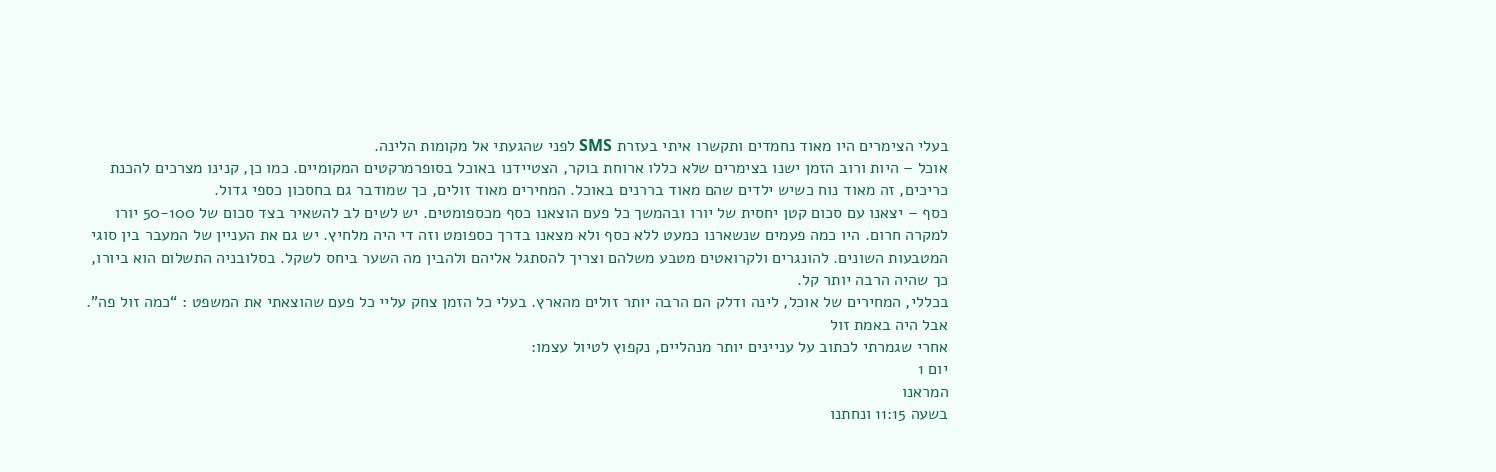בעלי הצימרים היו מאוד נחמדים ותקשרו איתי בעזרת SMS לפני שהגעתי אל מקומות הלינה.
אוכל – היות ורוב הזמן ישנו בצימרים שלא כללו ארוחת בוקר, הצטיידנו באוכל בסופרמרקטים המקומיים. כמו כן, קנינו מצרכים להכנת כריכים, זה מאוד נוח כשיש ילדים שהם מאוד בררנים באוכל. המחירים מאוד זולים, כך שמודבר גם בחסכון כספי גדול.
כסף – יצאנו עם סכום קטן יחסית של יורו ובהמשך כל פעם הוצאנו כסף מכספומטים. יש לשים לב להשאיר בצד סכום של 50-100 יורו למקרה חרום. היו כמה פעמים שנשארנו כמעט ללא כסף ולא מצאנו בדרך כספומט וזה די היה מלחיץ. יש גם את העניין של המעבר בין סוגי המטבעות השונים. להונגרים ולקרואטים מטבע משלהם וצריך להסתגל אליהם ולהבין מה השער ביחס לשקל. בסלובניה התשלום הוא ביורו, כך שהיה הרבה יותר קל.
בכללי, המחירים של אוכל, לינה ודלק הם הרבה יותר זולים מהארץ. בעלי כל הזמן צחק עליי כל פעם שהוצאתי את המשפט : “כמה זול פה”. אבל היה באמת זול
אחרי שגמרתי לכתוב על עניינים יותר מנהליים, נקפוץ לטיול עצמו:
יום 1
המראנו
בשעה 11:15 ונחתנו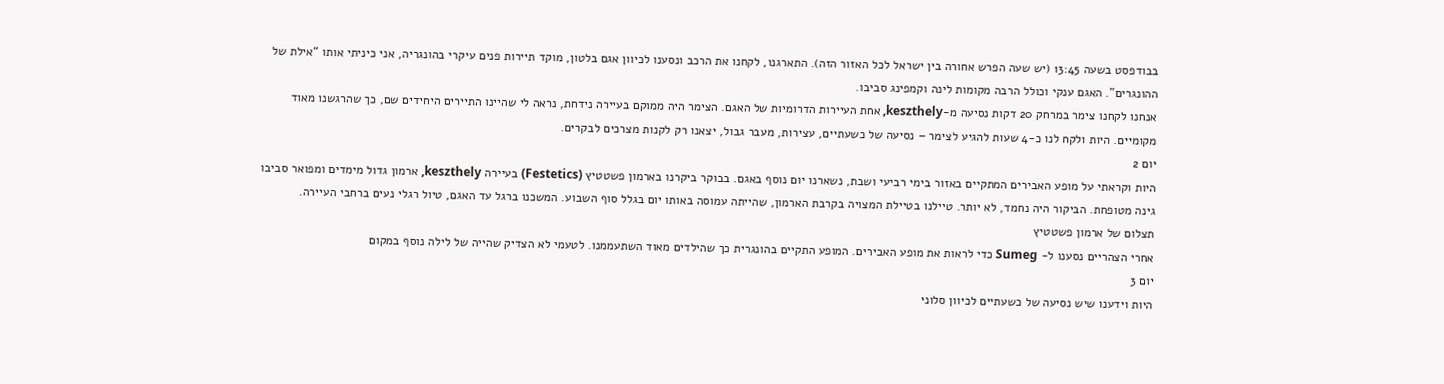בבודפסט בשעה 13:45 (יש שעה הפרש אחורה בין ישראל לכל האזור הזה). התארגנו, לקחנו את הרכב ונסענו לכיוון אגם בלטון, מוקד תיירות פנים עיקרי בהונגריה, אני כיניתי אותו “אילת של ההונגרים”. האגם ענקי וכולל הרבה מקומות לינה וקמפינג סביבו.
אנחנו לקחנו צימר במרחק 20 דקות נסיעה מ-keszthely, אחת העיירות הדרומיות של האגם. הצימר היה ממוקם בעיירה נידחת, נראה לי שהיינו התיירים היחידים שם, כך שהרגשנו מאוד מקומיים. היות ולקח לנו כ-4 שעות להגיע לצימר – נסיעה של כשעתיים, עצירות, מעבר גבול, יצאנו רק לקנות מצרכים לבקרים.
יום 2
היות וקראתי על מופע האבירים המתקיים באזור בימי רביעי ושבת, נשארנו יום נוסף באגם. בבוקר ביקרנו בארמון פשטטיץ (Festetics) בעיירה keszthely, ארמון גדול מימדים ומפואר סביבו גינה מטופחת. הביקור היה נחמד, לא יותר. טיילנו בטיילת המצויה בקרבת הארמון, שהייתה עמוסה באותו יום בגלל סוף השבוע. המשכנו ברגל עד האגם, טיול רגלי נעים ברחבי העיירה.
תצלום של ארמון פשטטיץ
אחרי הצהריים נסענו ל- Sumeg כדי לראות את מופע האבירים. המופע התקיים בהונגרית כך שהילדים מאוד השתעממנו. לטעמי לא הצדיק שהייה של לילה נוסף במקום
יום 3
היות וידענו שיש נסיעה של כשעתיים לכיוון סלוני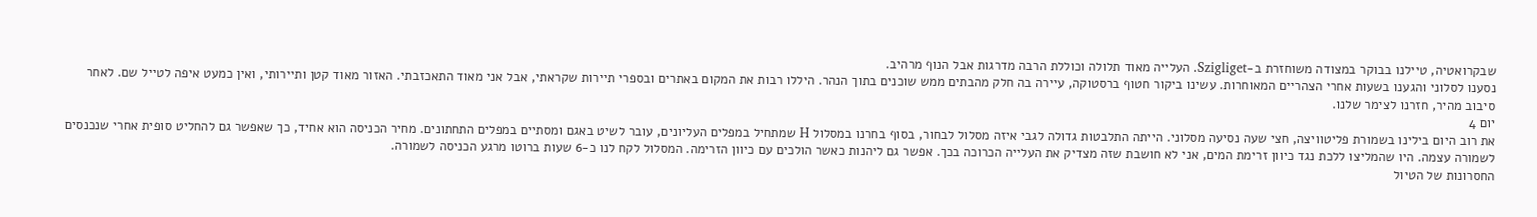שבקרואטיה, טיילנו בבוקר במצודה משוחזרת ב-Szigliget. העלייה מאוד תלולה וכוללת הרבה מדרגות אבל הנוף מרהיב.
נסענו לסלוני והגענו בשעות אחרי הצהריים המאוחרות. עשינו ביקור חטוף ברסטוקה, עיירה בה חלק מהבתים ממש שוכנים בתוך הנהר. היללו רבות את המקום באתרים ובספרי תיירות שקראתי, אבל אני מאוד התאכזבתי. האזור מאוד קטן ותיירותי, ואין כמעט איפה לטייל שם. לאחר סיבוב מהיר, חזרנו לצימר שלנו.
יום 4
את רוב היום בילינו בשמורת פליטוויצה, חצי שעה נסיעה מסלוני. הייתה התלבטות גדולה לגבי איזה מסלול לבחור, בסוף בחרנו במסלול H שמתחיל במפלים העליונים, עובר לשיט באגם ומסתיים במפלים התחתונים. מחיר הכניסה הוא אחיד, כך שאפשר גם להחליט סופית אחרי שנכנסים לשמורה עצמה. היו שהמליצו ללכת נגד כיוון זרימת המים, אני לא חושבת שזה מצדיק את העלייה הכרוכה בכך. אפשר גם ליהנות כאשר הולכים עם כיוון הזרימה. המסלול לקח לנו כ-6 שעות ברוטו מרגע הכניסה לשמורה.
החסרונות של הטיול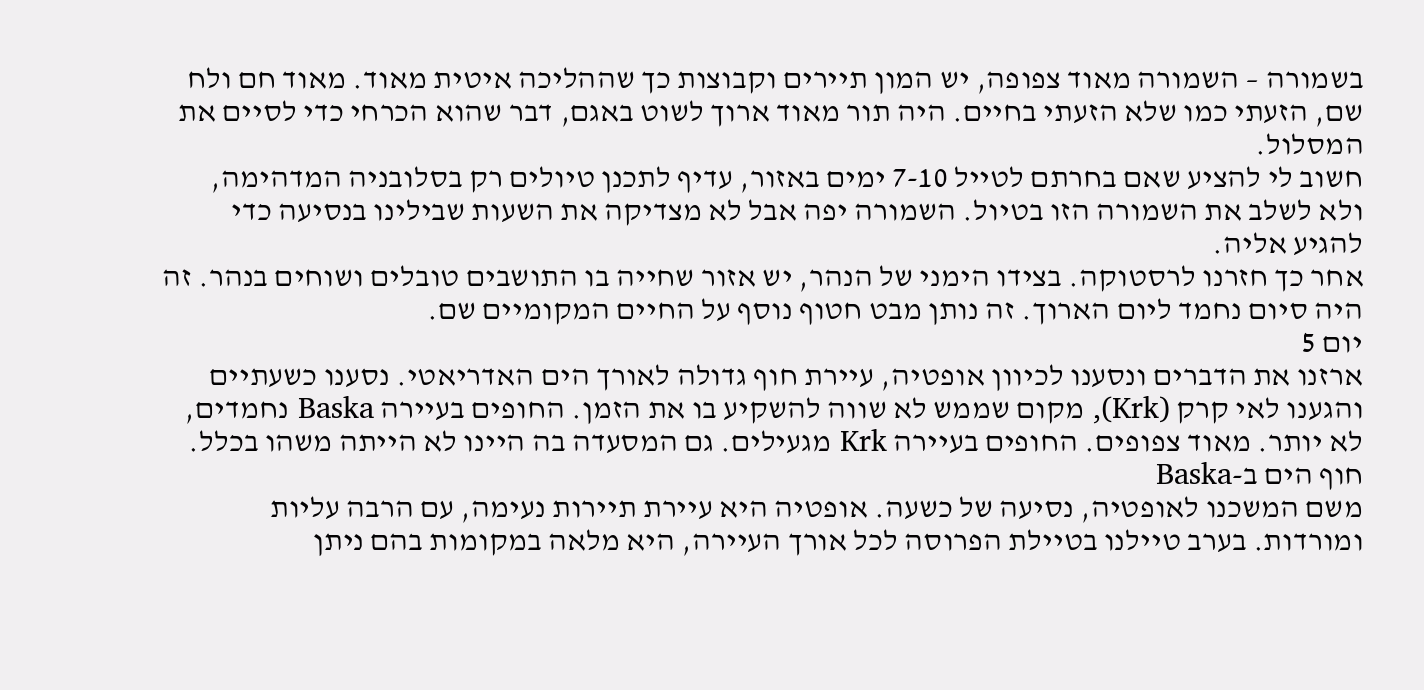בשמורה – השמורה מאוד צפופה, יש המון תיירים וקבוצות כך שההליכה איטית מאוד. מאוד חם ולח שם, הזעתי כמו שלא הזעתי בחיים. היה תור מאוד ארוך לשוט באגם, דבר שהוא הכרחי כדי לסיים את המסלול.
חשוב לי להציע שאם בחרתם לטייל 7-10 ימים באזור, עדיף לתכנן טיולים רק בסלובניה המדהימה, ולא לשלב את השמורה הזו בטיול. השמורה יפה אבל לא מצדיקה את השעות שבילינו בנסיעה כדי להגיע אליה.
אחר כך חזרנו לרסטוקה. בצידו הימני של הנהר, יש אזור שחייה בו התושבים טובלים ושוחים בנהר. זה היה סיום נחמד ליום הארוך. זה נותן מבט חטוף נוסף על החיים המקומיים שם.
יום 5
ארזנו את הדברים ונסענו לכיוון אופטיה, עיירת חוף גדולה לאורך הים האדריאטי. נסענו כשעתיים והגענו לאי קרק (Krk), מקום שממש לא שווה להשקיע בו את הזמן. החופים בעיירה Baska נחמדים, לא יותר. מאוד צפופים. החופים בעיירה Krk מגעילים. גם המסעדה בה היינו לא הייתה משהו בכלל.
חוף הים ב-Baska
משם המשכנו לאופטיה, נסיעה של כשעה. אופטיה היא עיירת תיירות נעימה, עם הרבה עליות ומורדות. בערב טיילנו בטיילת הפרוסה לכל אורך העיירה, היא מלאה במקומות בהם ניתן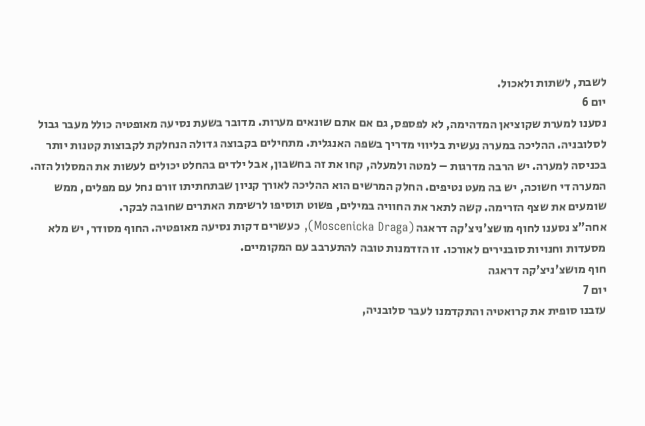לשבת, לשתות ולאכול.
יום 6
נסענו למערת שקוציאן המדהימה, לא לפספס, גם אם אתם שונאים מערות. מדובר בשעת נסיעה מאופטיה כולל מעבר גבול לסלובניה. ההליכה במערה נעשית בליווי מדריך בשפה האנגלית. מתחילים בקבוצה גדולה הנחלקת לקבוצות קטנות יותר בכניסה למערה. יש הרבה מדרגות – למטה ולמעלה, קחו את זה בחשבון, אבל ילדים בהחלט יכולים לעשות את המסלול הזה. המערה די חשוכה, יש בה מעט נטיפים. החלק המרשים הוא ההליכה לאורך קניון שבתחתיתו זורם נחל עם מפלים, ממש שומעים את שצף הזרימה. קשה לתאר את החוויה במילים, פשוט תוסיפו לרשימת האתרים שחובה לבקר.
אחה”צ נסענו לחוף מושצ'ניצ'קה דראגה (Moscenicka Draga), כעשרים דקות נסיעה מאופטיה. החוף מסודר, יש מלא מסעדות וחנויות סובנירים לאורכו. זו הזדמנות טובה להתערבב עם המקומיים.
חוף מושצ'ניצ'קה דראגה
יום 7
עזבנו סופית את קרואטיה והתקדמנו לעבר סלובניה,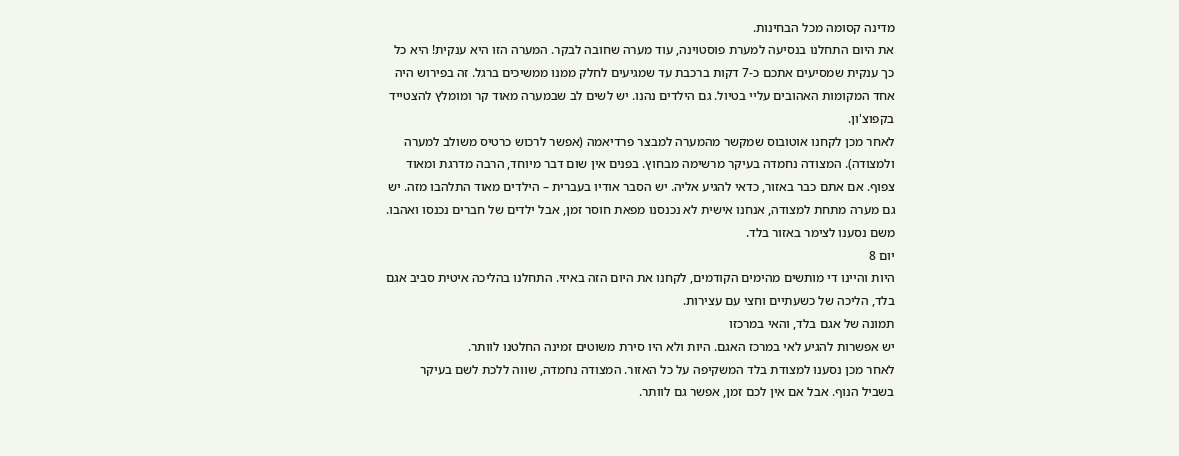מדינה קסומה מכל הבחינות.
את היום התחלנו בנסיעה למערת פוסטוינה, עוד מערה שחובה לבקר. המערה הזו היא ענקית! היא כל כך ענקית שמסיעים אתכם כ-7 דקות ברכבת עד שמגיעים לחלק ממנו ממשיכים ברגל. זה בפירוש היה אחד המקומות האהובים עליי בטיול. גם הילדים נהנו. יש לשים לב שבמערה מאוד קר ומומלץ להצטייד בקפוצ'ון.
לאחר מכן לקחנו אוטובוס שמקשר מהמערה למבצר פרדיאמה (אפשר לרכוש כרטיס משולב למערה ולמצודה). המצודה נחמדה בעיקר מרשימה מבחוץ. בפנים אין שום דבר מיוחד, הרבה מדרגת ומאוד צפוף. אם אתם כבר באזור, כדאי להגיע אליה. יש הסבר אודיו בעברית – הילדים מאוד התלהבו מזה. יש גם מערה מתחת למצודה, אנחנו אישית לא נכנסנו מפאת חוסר זמן, אבל ילדים של חברים נכנסו ואהבו. משם נסענו לצימר באזור בלד.
יום 8
היות והיינו די מותשים מהימים הקודמים, לקחנו את היום הזה באיזי. התחלנו בהליכה איטית סביב אגם בלד, הליכה של כשעתיים וחצי עם עצירות.
תמונה של אגם בלד, והאי במרכזו
יש אפשרות להגיע לאי במרכז האגם. היות ולא היו סירת משוטים זמינה החלטנו לוותר.
לאחר מכן נסענו למצודת בלד המשקיפה על כל האזור. המצודה נחמדה, שווה ללכת לשם בעיקר בשביל הנוף. אבל אם אין לכם זמן, אפשר גם לוותר.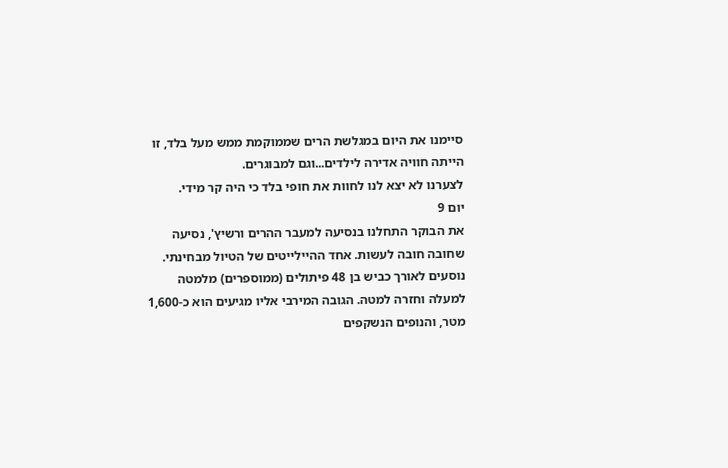סיימנו את היום במגלשת הרים שממוקמת ממש מעל בלד, זו הייתה חוויה אדירה לילדים...וגם למבוגרים.
לצערנו לא יצא לנו לחוות את חופי בלד כי היה קר מידי.
יום 9
את הבוקר התחלנו בנסיעה למעבר ההרים ורשיץ', נסיעה שחובה חובה לעשות. אחד ההיילייטים של הטיול מבחינתי. נוסעים לאורך כביש בן 48 פיתולים (ממוספרים) מלמטה למעלה וחזרה למטה. הגובה המירבי אליו מגיעים הוא כ-1,600 מטר, והנופים הנשקפים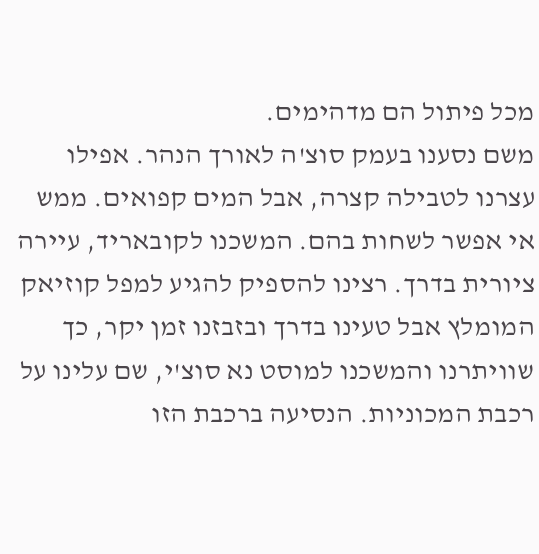מכל פיתול הם מדהימים.
משם נסענו בעמק סוצ'ה לאורך הנהר. אפילו עצרנו לטבילה קצרה, אבל המים קפואים. ממש אי אפשר לשחות בהם. המשכנו לקובאריד, עיירה ציורית בדרך. רצינו להספיק להגיע למפל קוזיאק המומלץ אבל טעינו בדרך ובזבזנו זמן יקר, כך שוויתרנו והמשכנו למוסט נא סוצ'י, שם עלינו על רכבת המכוניות. הנסיעה ברכבת הזו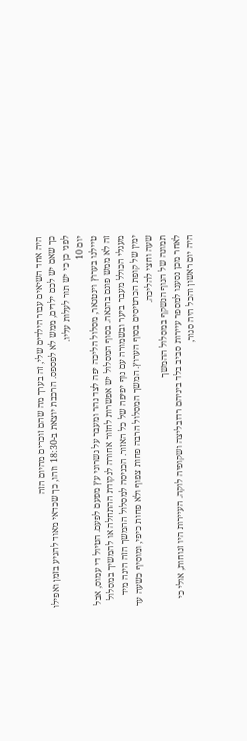היה אחד השיאים עבור הילדים שלי, זה בערך מה שהם זוכרים מהיום הזה
כך שאם יש לכם ילדים, ממש לא לפספס. הרכבת יוצאת ב-18:30 וזהו, כך שכדאי מאוד להגיע בזמן ואפילו לפני כן כי יש תור לעלות עליו.
יום 10
טיילנו בערוץ וינטגאר, מסלול הליכה יפה לצד נהר ומעבר על גשרוני עץ מפעם לפעם. הטיול די עמוס, אבל זה לא ממש פוגם בהנאה. בסוף המסלול יש אפשרות לחזור אחורה לנקודת ההתחלה או להמשיך במסלול מעגלי הכולל מעבר ביער ובשמורה עם נוף יפיפה של כל האזור. הכניסה למסלול ההמשך הזה הינה מיד ימין של קופת הכרטיסים בסוף הערוץ. המשך המסלול הרבה פחות צפוף ולא פחות כיפי, ומוסיף כשעה עד שעה וחצי להליכה.
תמונה של הנוף הנשקף במסלול ההמשך
לאחר מכן נסענו למספר עיירות סביב בלד ביניהם רדובליצה ושקופיה לוקה. העיירות היו זנוחות, אולי כי היה יום ראשון והכל היה סגור,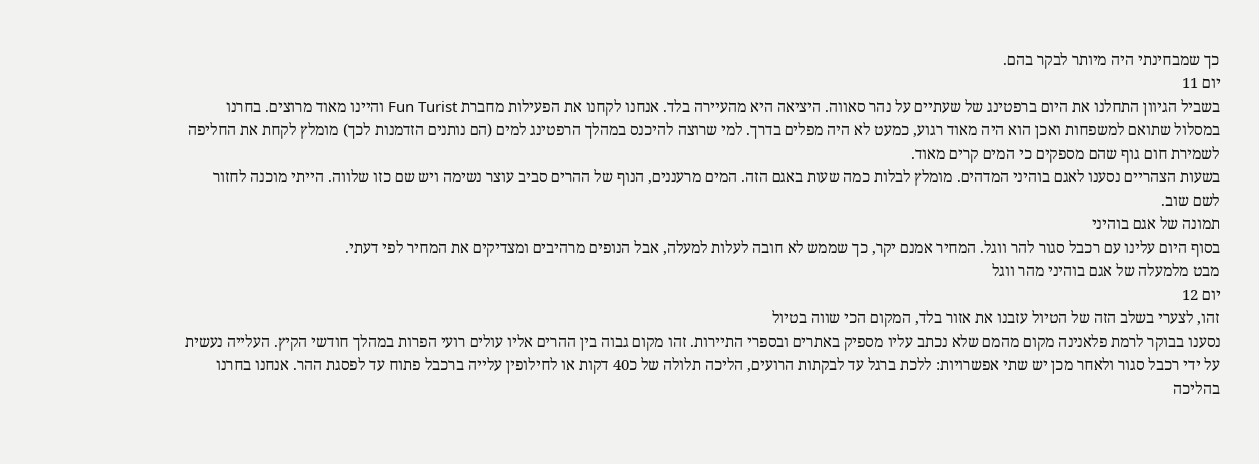כך שמבחינתי היה מיותר לבקר בהם.
יום 11
בשביל הגיוון התחלנו את היום ברפטינג של שעתיים על נהר סאווה. היציאה היא מהעיירה בלד. אנחנו לקחנו את הפעילות מחברת Fun Turist והיינו מאוד מרוצים. בחרנו במסלול שתואם למשפחות ואכן הוא היה מאוד רגוע, כמעט לא היה מפלים בדרך. למי שרוצה להיכנס במהלך הרפטינג למים (הם נותנים הזדמנות לכך) מומלץ לקחת את החליפה לשמירת חום גוף שהם מספקים כי המים קרים מאוד.
בשעות הצהריים נסענו לאגם בוהיני המדהים. מומלץ לבלות כמה שעות באגם הזה. המים מרעננים, הנוף של ההרים סביב עוצר נשימה ויש שם כזו שלווה. הייתי מוכנה לחזור לשם שוב.
תמונה של אגם בוהיני
בסוף היום עלינו עם רכבל סגור להר ווגל. המחיר אמנם יקר, כך שממש לא חובה לעלות למעלה, אבל הנופים מרהיבים ומצדיקים את המחיר לפי דעתי.
מבט מלמעלה של אגם בוהיני מהר ווגל
יום 12
זהו, לצערי בשלב הזה של הטיול עזבנו את אזור בלד, המקום הכי שווה בטיול
נסענו בבוקר לרמת פלאנינה מקום מהמם שלא נכתב עליו מספיק באתרים ובספרי התיירות. זהו מקום גבוה בין ההרים אליו עולים רועי הפרות במהלך חודשי הקיץ. העלייה נעשית על ידי רכבל סגור ולאחר מכן יש שתי אפשרויות: ללכת ברגל עד לבקתות הרועים, הליכה תלולה של כ40 דקות או לחילופין עלייה ברכבל פתוח עד לפסגת ההר. אנחנו בחרנו בהליכה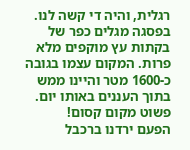רגלית, והיה די קשה לנו. בפסגה מגלים כפר של בקתות עץ מוקפים מלא פרות. המקום עצמו בגובה כ-1600 מטר והיינו ממש בתוך העננים באותו יום. פשוט מקום קסום!
הפעם ירדנו ברכבל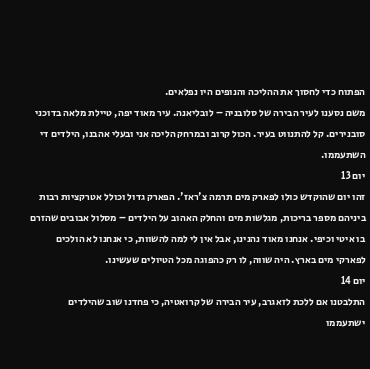הפתוח כדי לחסוך את ההליכה והנופים היו נפלאים.
משם נסענו לעיר הבירה של סלובניה – לובליאנה. עיר מאוד יפה, טיילת מלאה בדוכני סובנירים. קל להתנווט בעיר. הכול קרוב ובמרחק הליכה אני ובעלי אהבנו, הילדים די השתעממו.
יום 13
זהו יום שהוקדש כולו לפארק מים תרמה צ'ראז'. הפארק גדול וכולל אטרקציות רבות ביניהם מספר בריכות, מגלשות מים והחלק האהוב על הילדים – מסלול אבובים שהזרם בו איטי וכיפי. אנחנו מאוד נהנינו, אבל אין לי למה להשוות, כי אנחנו לא הולכים לפארקי מים בארץ. היה שווה, לו רק כהפוגה מכל הטיולים שעשינו.
יום 14
התלבטנו אם ללכת לזאגרב, עיר הבירה של קרואטיה, כי פחדנו שוב שהילדים ישתעממו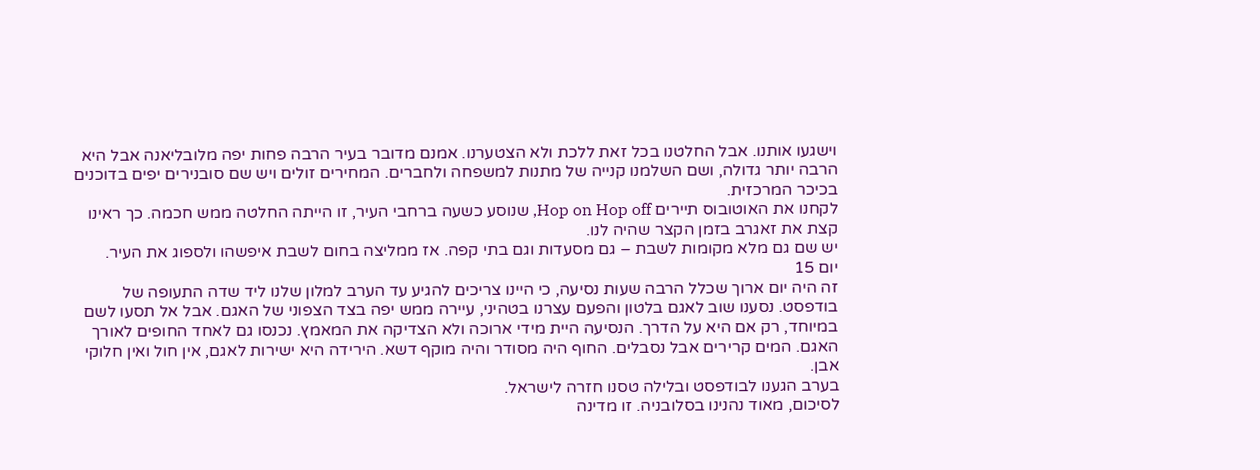וישגעו אותנו. אבל החלטנו בכל זאת ללכת ולא הצטערנו. אמנם מדובר בעיר הרבה פחות יפה מלובליאנה אבל היא הרבה יותר גדולה, ושם השלמנו קנייה של מתנות למשפחה ולחברים. המחירים זולים ויש שם סובנירים יפים בדוכנים בכיכר המרכזית.
לקחנו את האוטובוס תיירים Hop on Hop off, שנוסע כשעה ברחבי העיר, זו הייתה החלטה ממש חכמה. כך ראינו קצת את זאגרב בזמן הקצר שהיה לנו.
יש שם גם מלא מקומות לשבת – גם מסעדות וגם בתי קפה. אז ממליצה בחום לשבת איפשהו ולספוג את העיר.
יום 15
זה היה יום ארוך שכלל הרבה שעות נסיעה, כי היינו צריכים להגיע עד הערב למלון שלנו ליד שדה התעופה של בודפסט. נסענו שוב לאגם בלטון והפעם עצרנו בטהיני, עיירה ממש יפה בצד הצפוני של האגם. אבל אל תסעו לשם במיוחד, רק אם היא על הדרך. הנסיעה היית מידי ארוכה ולא הצדיקה את המאמץ. נכנסו גם לאחד החופים לאורך האגם. המים קרירים אבל נסבלים. החוף היה מסודר והיה מוקף דשא. הירידה היא ישירות לאגם, אין חול ואין חלוקי אבן.
בערב הגענו לבודפסט ובלילה טסנו חזרה לישראל.
לסיכום, מאוד נהנינו בסלובניה. זו מדינה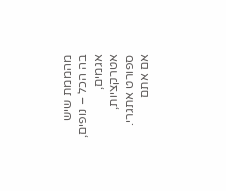מהממת שיש בה הכל – נופים, אגמים, אטרקציות, ספורט אתגרי. אם אתם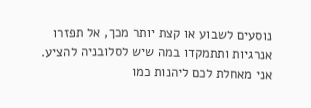נוסעים לשבוע או קצת יותר מכך, אל תפזרו אנרגיות ותתמקדו במה שיש לסלובניה להציע.
אני מאחלת לכם ליהנות כמו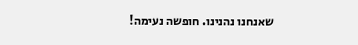שאנחנו נהנינו. חופשה נעימה!